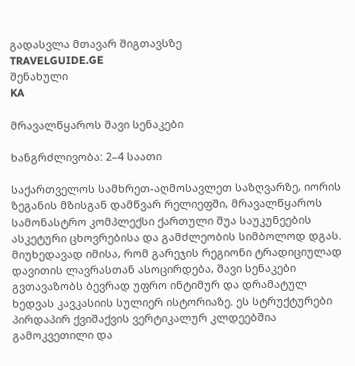გადასვლა მთავარ შიგთავსზე
TRAVELGUIDE.GE
შენახული
KA

მრავალწყაროს შავი სენაკები

ხანგრძლივობა: 2–4 საათი

საქართველოს სამხრეთ-აღმოსავლეთ საზღვარზე, იორის ზეგანის მზისგან დამწვარ რელიეფში, მრავალწყაროს სამონასტრო კომპლექსი ქართული შუა საუკუნეების ასკეტური ცხოვრებისა და გამძლეობის სიმბოლოდ დგას. მიუხედავად იმისა, რომ გარეჯის რეგიონი ტრადიციულად დავითის ლავრასთან ასოცირდება, შავი სენაკები გვთავაზობს ბევრად უფრო ინტიმურ და დრამატულ ხედვას კავკასიის სულიერ ისტორიაზე. ეს სტრუქტურები პირდაპირ ქვიშაქვის ვერტიკალურ კლდეებშია გამოკვეთილი და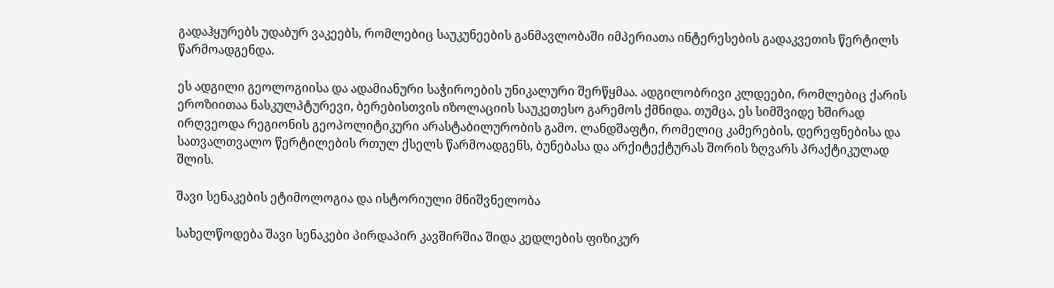გადაჰყურებს უდაბურ ვაკეებს, რომლებიც საუკუნეების განმავლობაში იმპერიათა ინტერესების გადაკვეთის წერტილს წარმოადგენდა.

ეს ადგილი გეოლოგიისა და ადამიანური საჭიროების უნიკალური შერწყმაა. ადგილობრივი კლდეები, რომლებიც ქარის ეროზიითაა ნასკულპტურევი, ბერებისთვის იზოლაციის საუკეთესო გარემოს ქმნიდა. თუმცა, ეს სიმშვიდე ხშირად ირღვეოდა რეგიონის გეოპოლიტიკური არასტაბილურობის გამო. ლანდშაფტი, რომელიც კამერების, დერეფნებისა და სათვალთვალო წერტილების რთულ ქსელს წარმოადგენს, ბუნებასა და არქიტექტურას შორის ზღვარს პრაქტიკულად შლის.

შავი სენაკების ეტიმოლოგია და ისტორიული მნიშვნელობა

სახელწოდება შავი სენაკები პირდაპირ კავშირშია შიდა კედლების ფიზიკურ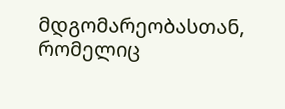მდგომარეობასთან, რომელიც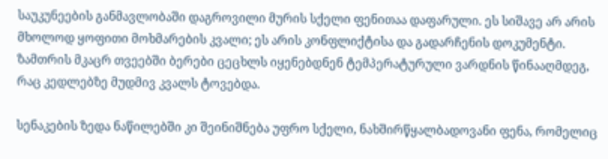საუკუნეების განმავლობაში დაგროვილი მურის სქელი ფენითაა დაფარული. ეს სიშავე არ არის მხოლოდ ყოფითი მოხმარების კვალი; ეს არის კონფლიქტისა და გადარჩენის დოკუმენტი. ზამთრის მკაცრ თვეებში ბერები ცეცხლს იყენებდნენ ტემპერატურული ვარდნის წინააღმდეგ, რაც კედლებზე მუდმივ კვალს ტოვებდა.

სენაკების ზედა ნაწილებში კი შეინიშნება უფრო სქელი, ნახშირწყალბადოვანი ფენა, რომელიც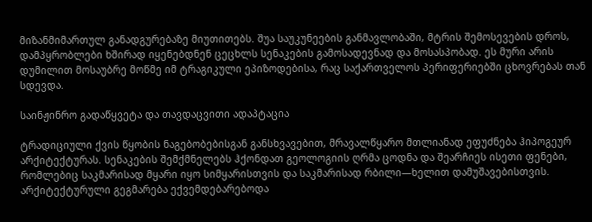მიზანმიმართულ განადგურებაზე მიუთითებს. შუა საუკუნეების განმავლობაში, მტრის შემოსევების დროს, დამპყრობლები ხშირად იყენებდნენ ცეცხლს სენაკების გამოსადევნად და მოსასპობად. ეს მური არის დუმილით მოსაუბრე მოწმე იმ ტრაგიკული ეპიზოდებისა, რაც საქართველოს პერიფერიებში ცხოვრებას თან სდევდა.

საინჟინრო გადაწყვეტა და თავდაცვითი ადაპტაცია

ტრადიციული ქვის წყობის ნაგებობებისგან განსხვავებით, მრავალწყარო მთლიანად ეფუძნება ჰიპოგეურ არქიტექტურას. სენაკების შემქმნელებს ჰქონდათ გეოლოგიის ღრმა ცოდნა და შეარჩიეს ისეთი ფენები, რომლებიც საკმარისად მყარი იყო სიმყარისთვის და საკმარისად რბილი—ხელით დამუშავებისთვის. არქიტექტურული გეგმარება ექვემდებარებოდა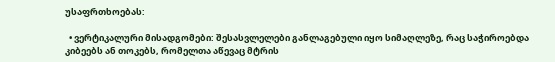უსაფრთხოებას:

  • ვერტიკალური მისადგომები: შესასვლელები განლაგებული იყო სიმაღლეზე, რაც საჭიროებდა კიბეებს ან თოკებს, რომელთა აწევაც მტრის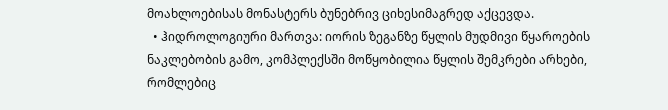მოახლოებისას მონასტერს ბუნებრივ ციხესიმაგრედ აქცევდა.
  • ჰიდროლოგიური მართვა: იორის ზეგანზე წყლის მუდმივი წყაროების ნაკლებობის გამო, კომპლექსში მოწყობილია წყლის შემკრები არხები, რომლებიც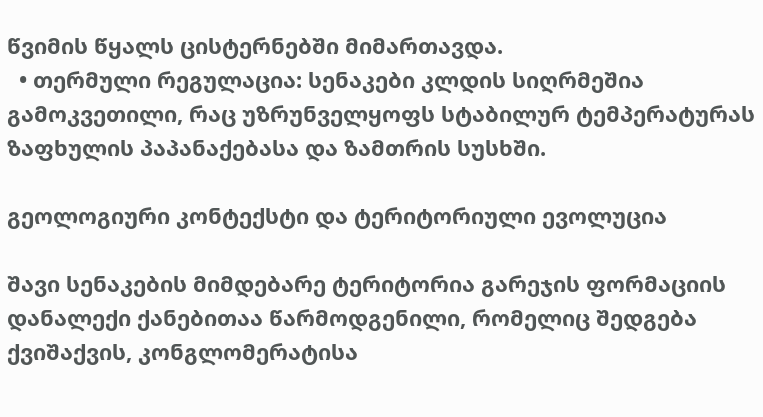წვიმის წყალს ცისტერნებში მიმართავდა.
  • თერმული რეგულაცია: სენაკები კლდის სიღრმეშია გამოკვეთილი, რაც უზრუნველყოფს სტაბილურ ტემპერატურას ზაფხულის პაპანაქებასა და ზამთრის სუსხში.

გეოლოგიური კონტექსტი და ტერიტორიული ევოლუცია

შავი სენაკების მიმდებარე ტერიტორია გარეჯის ფორმაციის დანალექი ქანებითაა წარმოდგენილი, რომელიც შედგება ქვიშაქვის, კონგლომერატისა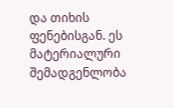და თიხის ფენებისგან. ეს მატერიალური შემადგენლობა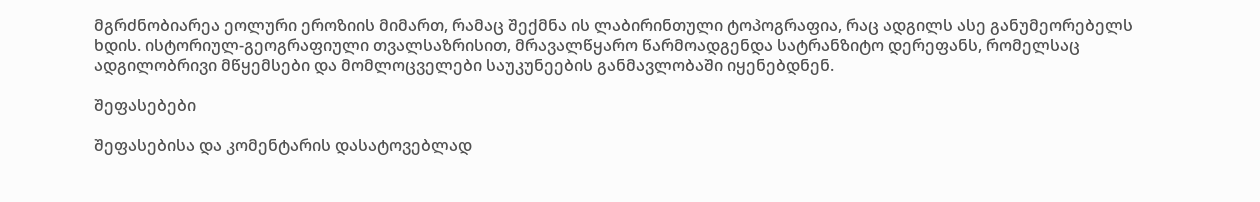მგრძნობიარეა ეოლური ეროზიის მიმართ, რამაც შექმნა ის ლაბირინთული ტოპოგრაფია, რაც ადგილს ასე განუმეორებელს ხდის. ისტორიულ-გეოგრაფიული თვალსაზრისით, მრავალწყარო წარმოადგენდა სატრანზიტო დერეფანს, რომელსაც ადგილობრივი მწყემსები და მომლოცველები საუკუნეების განმავლობაში იყენებდნენ.

შეფასებები

შეფასებისა და კომენტარის დასატოვებლად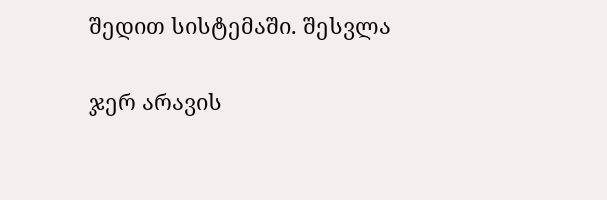შედით სისტემაში. შესვლა

ჯერ არავის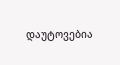დაუტოვებია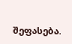შეფასება.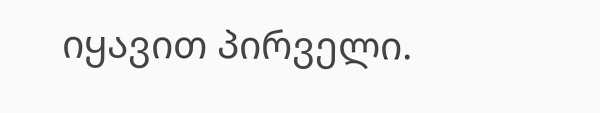იყავით პირველი.